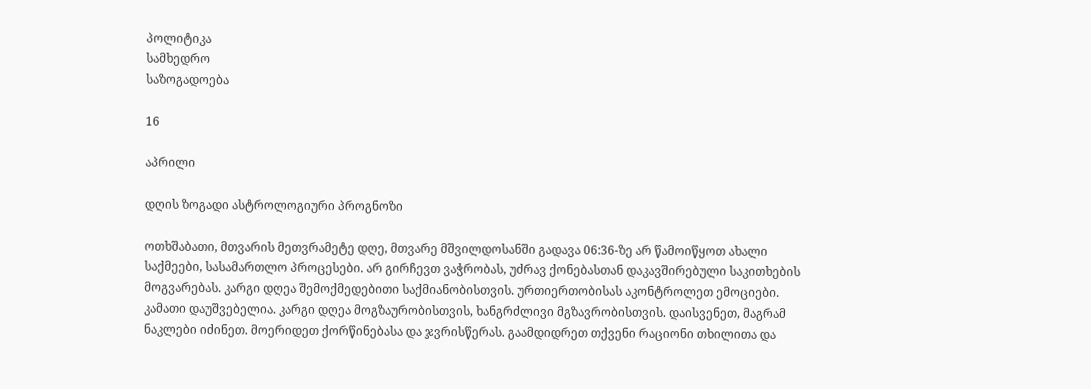პოლიტიკა
სამხედრო
საზოგადოება

16

აპრილი

დღის ზოგადი ასტროლოგიური პროგნოზი

ოთხშაბათი, მთვარის მეთვრამეტე დღე, მთვარე მშვილდოსანში გადავა 06:36-ზე არ წამოიწყოთ ახალი საქმეები, სასამართლო პროცესები. არ გირჩევთ ვაჭრობას, უძრავ ქონებასთან დაკავშირებული საკითხების მოგვარებას. კარგი დღეა შემოქმედებითი საქმიანობისთვის. ურთიერთობისას აკონტროლეთ ემოციები. კამათი დაუშვებელია. კარგი დღეა მოგზაურობისთვის, ხანგრძლივი მგზავრობისთვის. დაისვენეთ, მაგრამ ნაკლები იძინეთ. მოერიდეთ ქორწინებასა და ჯვრისწერას. გაამდიდრეთ თქვენი რაციონი თხილითა და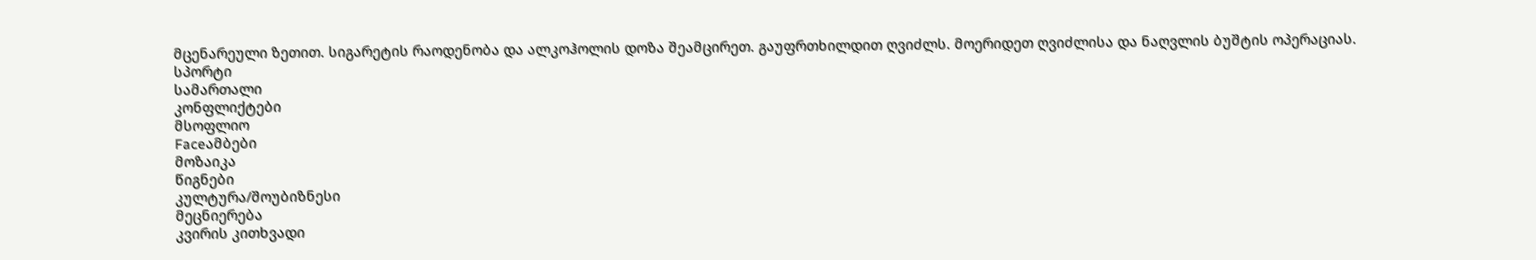მცენარეული ზეთით. სიგარეტის რაოდენობა და ალკოჰოლის დოზა შეამცირეთ. გაუფრთხილდით ღვიძლს. მოერიდეთ ღვიძლისა და ნაღვლის ბუშტის ოპერაციას.
სპორტი
სამართალი
კონფლიქტები
მსოფლიო
Faceამბები
მოზაიკა
წიგნები
კულტურა/შოუბიზნესი
მეცნიერება
კვირის კითხვადი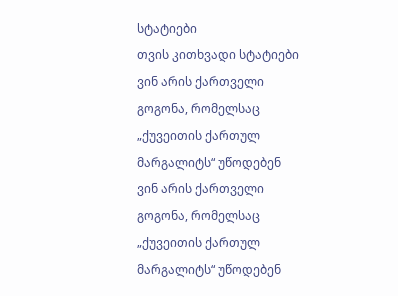სტატიები
თვის კითხვადი სტატიები
ვინ არის ქართველი გოგონა, რომელსაც „ქუვეითის ქართულ მარგალიტს“ უწოდებენ
ვინ არის ქართველი გოგონა, რომელსაც „ქუვეითის ქართულ მარგალიტს“ უწოდებენ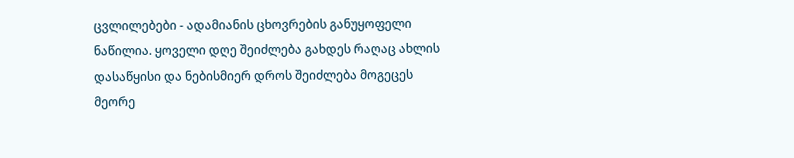ცვლილებები - ადამიანის ცხოვრების განუყოფელი ნაწილია. ყოველი დღე შეიძლება გახდეს რაღაც ახლის დასაწყისი და ნებისმიერ დროს შეიძლება მოგეცეს მეორე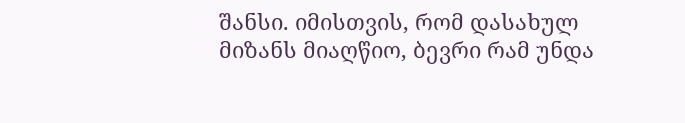შანსი. იმისთვის, რომ დასახულ მიზანს მიაღწიო, ბევრი რამ უნდა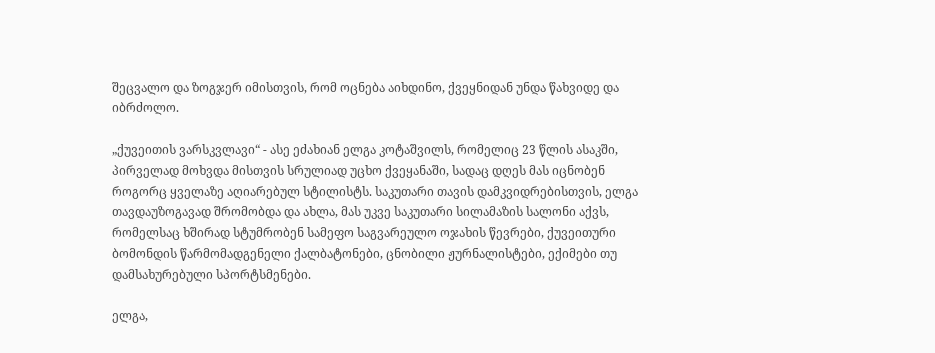შეცვალო და ზოგჯერ იმისთვის, რომ ოცნება აიხდინო, ქვეყნიდან უნდა წახვიდე და იბრძოლო.

„ქუვეითის ვარსკვლავი“ - ასე ეძახიან ელგა კოტაშვილს, რომელიც 23 წლის ასაკში, პირველად მოხვდა მისთვის სრულიად უცხო ქვეყანაში, სადაც დღეს მას იცნობენ როგორც ყველაზე აღიარებულ სტილისტს. საკუთარი თავის დამკვიდრებისთვის, ელგა თავდაუზოგავად შრომობდა და ახლა, მას უკვე საკუთარი სილამაზის სალონი აქვს, რომელსაც ხშირად სტუმრობენ სამეფო საგვარეულო ოჯახის წევრები, ქუვეითური ბომონდის წარმომადგენელი ქალბატონები, ცნობილი ჟურნალისტები, ექიმები თუ დამსახურებული სპორტსმენები.

ელგა,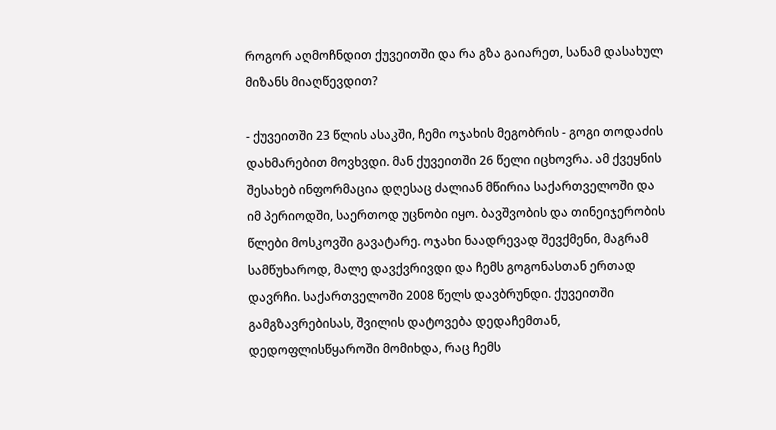როგორ აღმოჩნდით ქუვეითში და რა გზა გაიარეთ, სანამ დასახულ მიზანს მიაღწევდით?

- ქუვეითში 23 წლის ასაკში, ჩემი ოჯახის მეგობრის - გოგი თოდაძის დახმარებით მოვხვდი. მან ქუვეითში 26 წელი იცხოვრა. ამ ქვეყნის შესახებ ინფორმაცია დღესაც ძალიან მწირია საქართველოში და იმ პერიოდში, საერთოდ უცნობი იყო. ბავშვობის და თინეიჯერობის წლები მოსკოვში გავატარე. ოჯახი ნაადრევად შევქმენი, მაგრამ სამწუხაროდ, მალე დავქვრივდი და ჩემს გოგონასთან ერთად დავრჩი. საქართველოში 2008 წელს დავბრუნდი. ქუვეითში გამგზავრებისას, შვილის დატოვება დედაჩემთან, დედოფლისწყაროში მომიხდა, რაც ჩემს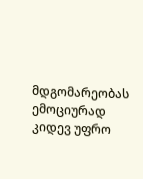მდგომარეობას ემოციურად კიდევ უფრო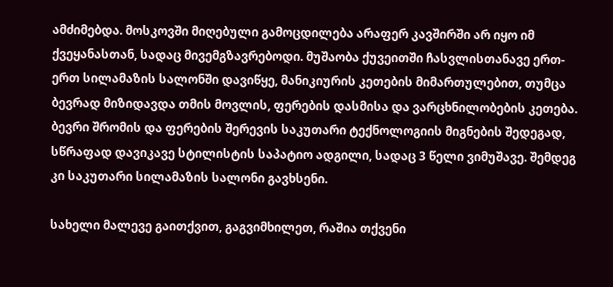ამძიმებდა. მოსკოვში მიღებული გამოცდილება არაფერ კავშირში არ იყო იმ ქვეყანასთან, სადაც მივემგზავრებოდი. მუშაობა ქუვეითში ჩასვლისთანავე ერთ-ერთ სილამაზის სალონში დავიწყე, მანიკიურის კეთების მიმართულებით, თუმცა ბევრად მიზიდავდა თმის მოვლის, ფერების დასმისა და ვარცხნილობების კეთება. ბევრი შრომის და ფერების შერევის საკუთარი ტექნოლოგიის მიგნების შედეგად, სწრაფად დავიკავე სტილისტის საპატიო ადგილი, სადაც 3 წელი ვიმუშავე. შემდეგ კი საკუთარი სილამაზის სალონი გავხსენი.

სახელი მალევე გაითქვით, გაგვიმხილეთ, რაშია თქვენი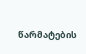წარმატების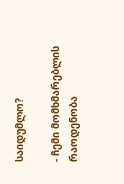საიდუმლო?

- ჩემი მომხმარებლის რაოდენობა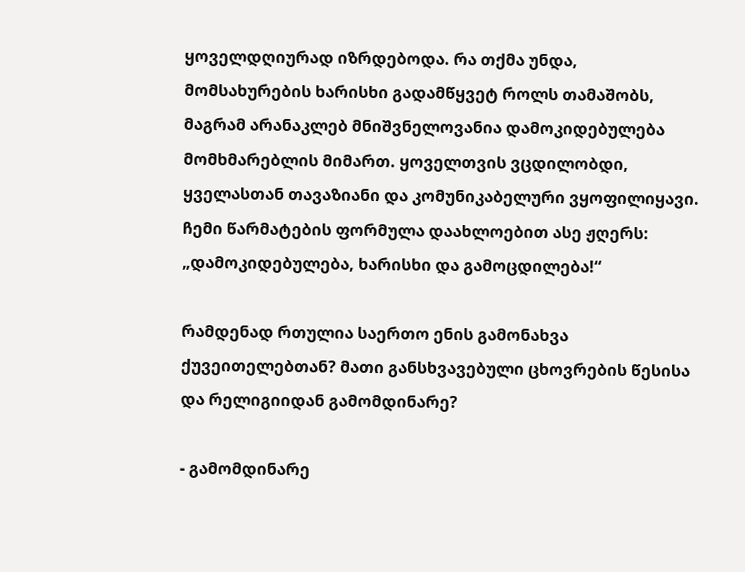ყოველდღიურად იზრდებოდა. რა თქმა უნდა, მომსახურების ხარისხი გადამწყვეტ როლს თამაშობს, მაგრამ არანაკლებ მნიშვნელოვანია დამოკიდებულება მომხმარებლის მიმართ. ყოველთვის ვცდილობდი, ყველასთან თავაზიანი და კომუნიკაბელური ვყოფილიყავი. ჩემი წარმატების ფორმულა დაახლოებით ასე ჟღერს: „დამოკიდებულება, ხარისხი და გამოცდილება!“

რამდენად რთულია საერთო ენის გამონახვა ქუვეითელებთან? მათი განსხვავებული ცხოვრების წესისა და რელიგიიდან გამომდინარე?

- გამომდინარე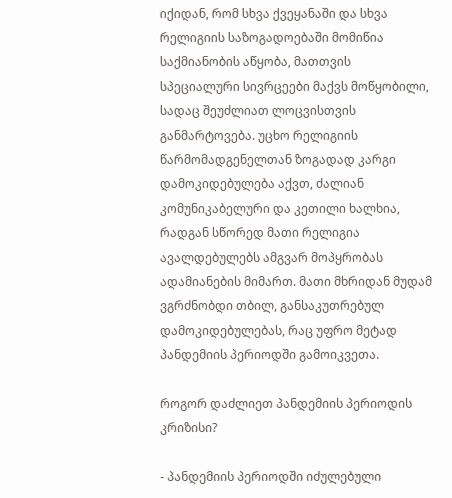იქიდან, რომ სხვა ქვეყანაში და სხვა რელიგიის საზოგადოებაში მომიწია საქმიანობის აწყობა, მათთვის სპეციალური სივრცეები მაქვს მოწყობილი, სადაც შეუძლიათ ლოცვისთვის განმარტოვება. უცხო რელიგიის წარმომადგენელთან ზოგადად კარგი დამოკიდებულება აქვთ, ძალიან კომუნიკაბელური და კეთილი ხალხია, რადგან სწორედ მათი რელიგია ავალდებულებს ამგვარ მოპყრობას ადამიანების მიმართ. მათი მხრიდან მუდამ ვგრძნობდი თბილ, განსაკუთრებულ დამოკიდებულებას, რაც უფრო მეტად პანდემიის პერიოდში გამოიკვეთა.

როგორ დაძლიეთ პანდემიის პერიოდის კრიზისი?

- პანდემიის პერიოდში იძულებული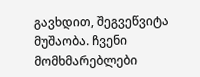გავხდით, შეგვეწვიტა მუშაობა. ჩვენი მომხმარებლები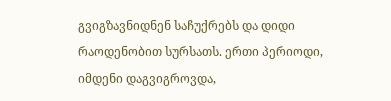გვიგზავნიდნენ საჩუქრებს და დიდი რაოდენობით სურსათს. ერთი პერიოდი, იმდენი დაგვიგროვდა,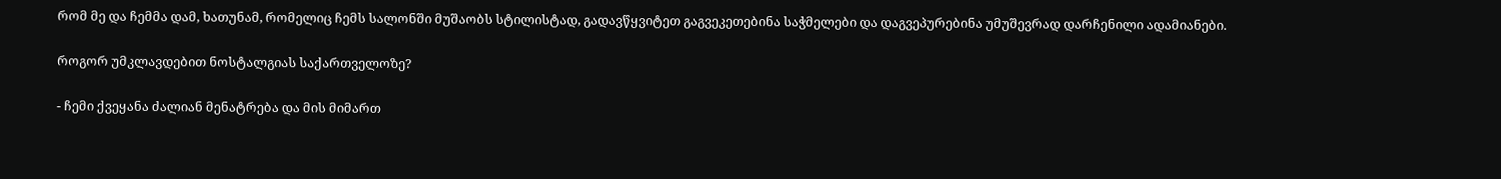რომ მე და ჩემმა დამ, ხათუნამ, რომელიც ჩემს სალონში მუშაობს სტილისტად, გადავწყვიტეთ გაგვეკეთებინა საჭმელები და დაგვეპურებინა უმუშევრად დარჩენილი ადამიანები.

როგორ უმკლავდებით ნოსტალგიას საქართველოზე?

- ჩემი ქვეყანა ძალიან მენატრება და მის მიმართ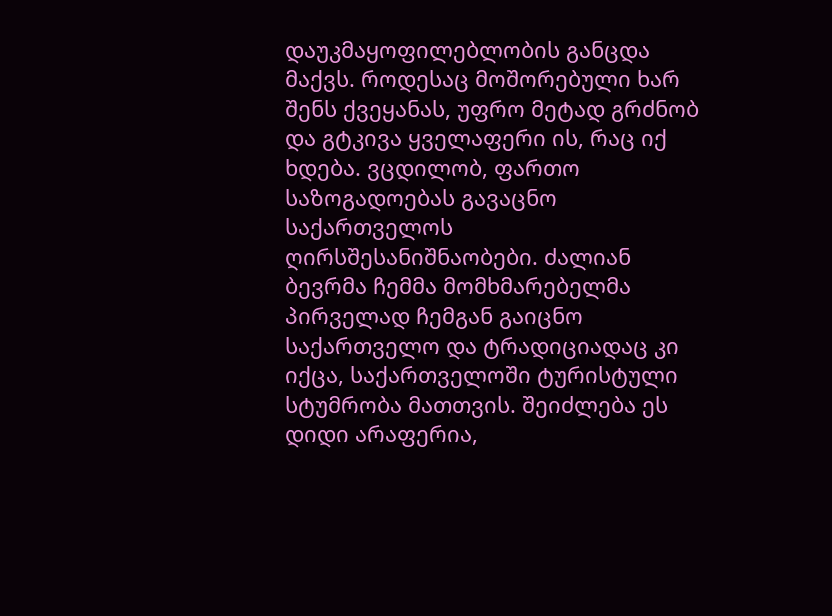დაუკმაყოფილებლობის განცდა მაქვს. როდესაც მოშორებული ხარ შენს ქვეყანას, უფრო მეტად გრძნობ და გტკივა ყველაფერი ის, რაც იქ ხდება. ვცდილობ, ფართო საზოგადოებას გავაცნო საქართველოს ღირსშესანიშნაობები. ძალიან ბევრმა ჩემმა მომხმარებელმა პირველად ჩემგან გაიცნო საქართველო და ტრადიციადაც კი იქცა, საქართველოში ტურისტული სტუმრობა მათთვის. შეიძლება ეს დიდი არაფერია,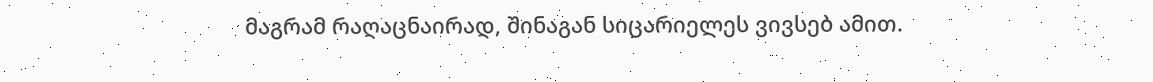მაგრამ რაღაცნაირად, შინაგან სიცარიელეს ვივსებ ამით.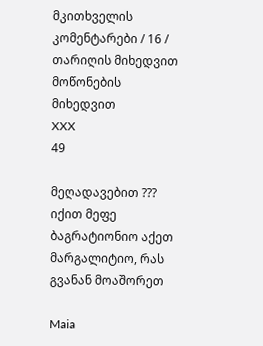მკითხველის კომენტარები / 16 /
თარიღის მიხედვით
მოწონების მიხედვით
XXX
49

მეღადავებით ??? იქით მეფე ბაგრატიონიო აქეთ მარგალიტიო, რას გვანან მოაშორეთ

Maia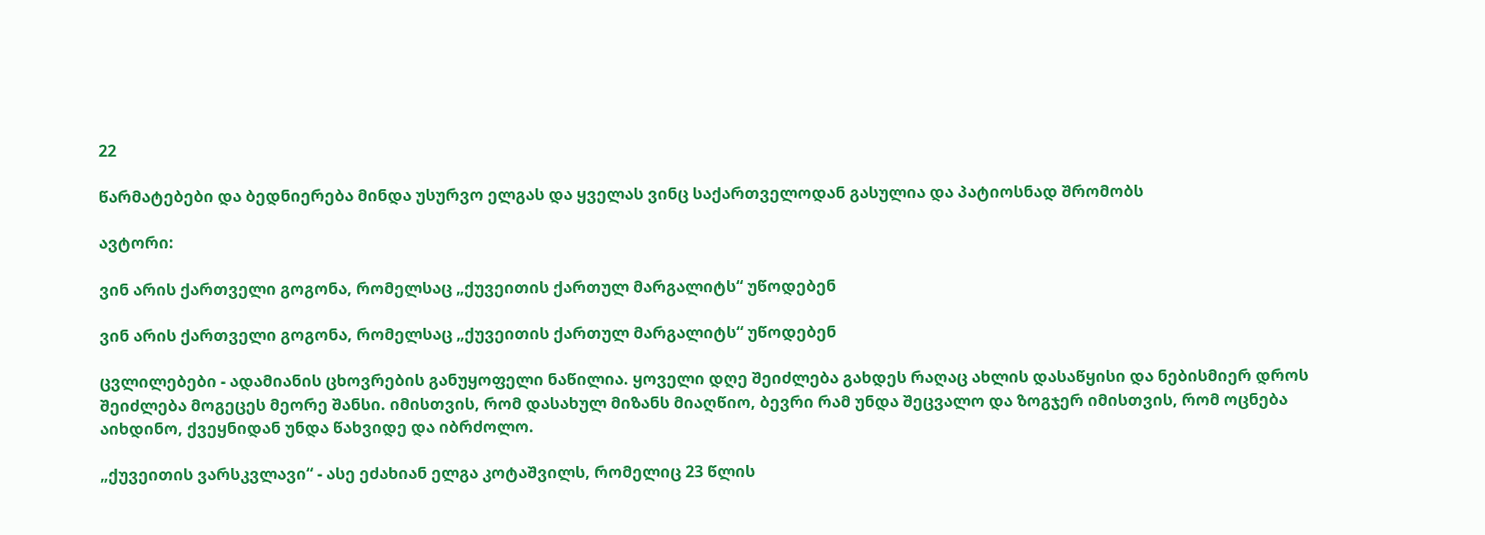22

წარმატებები და ბედნიერება მინდა უსურვო ელგას და ყველას ვინც საქართველოდან გასულია და პატიოსნად შრომობს

ავტორი:

ვინ არის ქართველი გოგონა, რომელსაც „ქუვეითის ქართულ მარგალიტს“ უწოდებენ

ვინ არის ქართველი გოგონა, რომელსაც „ქუვეითის ქართულ მარგალიტს“ უწოდებენ

ცვლილებები - ადამიანის ცხოვრების განუყოფელი ნაწილია. ყოველი დღე შეიძლება გახდეს რაღაც ახლის დასაწყისი და ნებისმიერ დროს შეიძლება მოგეცეს მეორე შანსი. იმისთვის, რომ დასახულ მიზანს მიაღწიო, ბევრი რამ უნდა შეცვალო და ზოგჯერ იმისთვის, რომ ოცნება აიხდინო, ქვეყნიდან უნდა წახვიდე და იბრძოლო.

„ქუვეითის ვარსკვლავი“ - ასე ეძახიან ელგა კოტაშვილს, რომელიც 23 წლის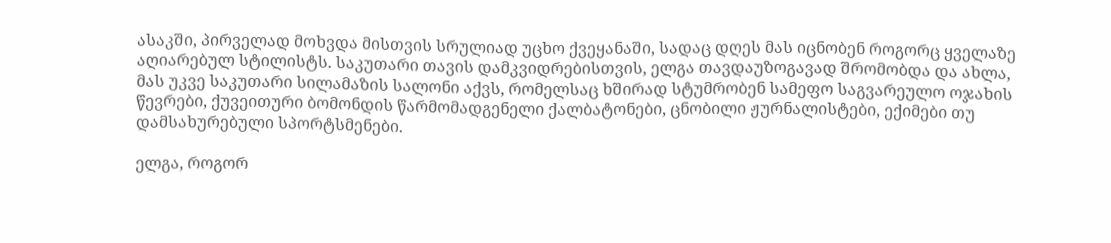ასაკში, პირველად მოხვდა მისთვის სრულიად უცხო ქვეყანაში, სადაც დღეს მას იცნობენ როგორც ყველაზე აღიარებულ სტილისტს. საკუთარი თავის დამკვიდრებისთვის, ელგა თავდაუზოგავად შრომობდა და ახლა, მას უკვე საკუთარი სილამაზის სალონი აქვს, რომელსაც ხშირად სტუმრობენ სამეფო საგვარეულო ოჯახის წევრები, ქუვეითური ბომონდის წარმომადგენელი ქალბატონები, ცნობილი ჟურნალისტები, ექიმები თუ დამსახურებული სპორტსმენები.

ელგა, როგორ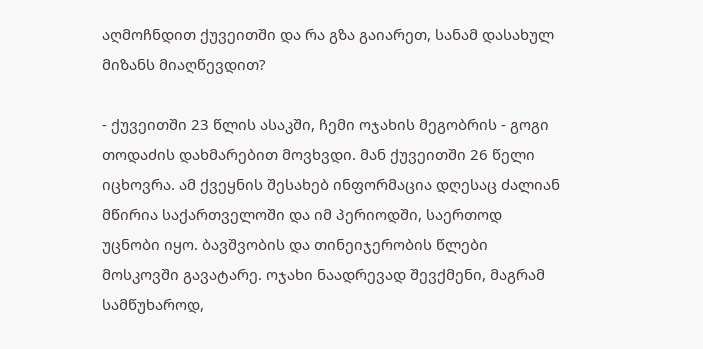აღმოჩნდით ქუვეითში და რა გზა გაიარეთ, სანამ დასახულ მიზანს მიაღწევდით?

- ქუვეითში 23 წლის ასაკში, ჩემი ოჯახის მეგობრის - გოგი თოდაძის დახმარებით მოვხვდი. მან ქუვეითში 26 წელი იცხოვრა. ამ ქვეყნის შესახებ ინფორმაცია დღესაც ძალიან მწირია საქართველოში და იმ პერიოდში, საერთოდ უცნობი იყო. ბავშვობის და თინეიჯერობის წლები მოსკოვში გავატარე. ოჯახი ნაადრევად შევქმენი, მაგრამ სამწუხაროდ,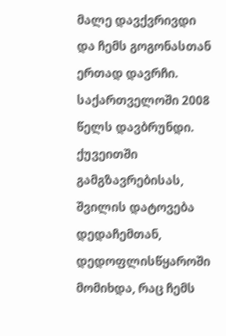მალე დავქვრივდი და ჩემს გოგონასთან ერთად დავრჩი. საქართველოში 2008 წელს დავბრუნდი. ქუვეითში გამგზავრებისას, შვილის დატოვება დედაჩემთან, დედოფლისწყაროში მომიხდა, რაც ჩემს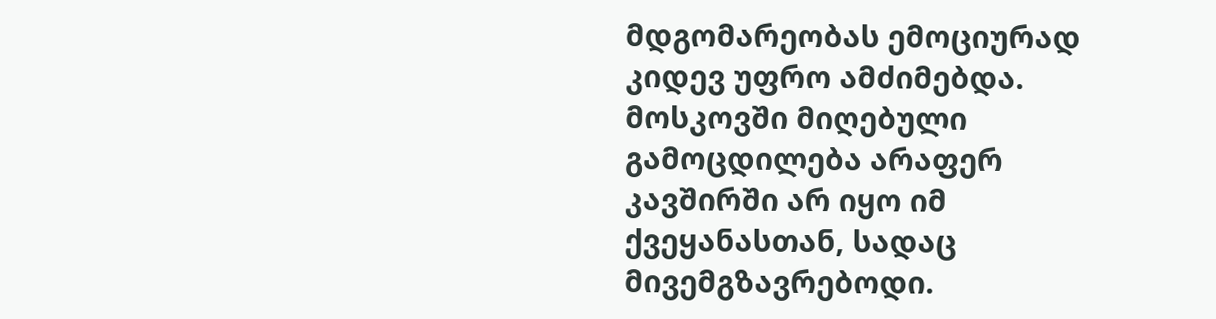მდგომარეობას ემოციურად კიდევ უფრო ამძიმებდა. მოსკოვში მიღებული გამოცდილება არაფერ კავშირში არ იყო იმ ქვეყანასთან, სადაც მივემგზავრებოდი.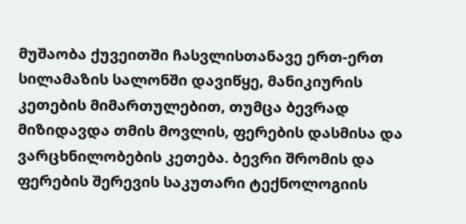მუშაობა ქუვეითში ჩასვლისთანავე ერთ-ერთ სილამაზის სალონში დავიწყე, მანიკიურის კეთების მიმართულებით, თუმცა ბევრად მიზიდავდა თმის მოვლის, ფერების დასმისა და ვარცხნილობების კეთება. ბევრი შრომის და ფერების შერევის საკუთარი ტექნოლოგიის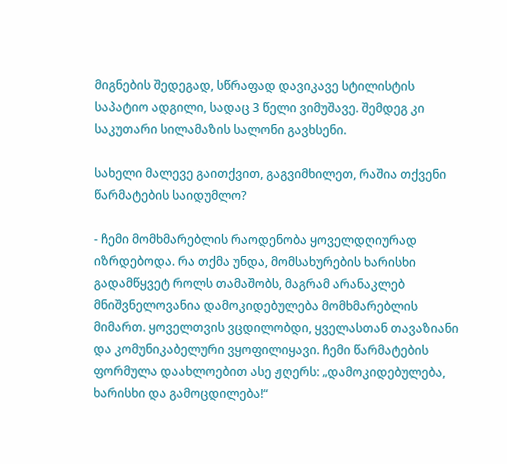მიგნების შედეგად, სწრაფად დავიკავე სტილისტის საპატიო ადგილი, სადაც 3 წელი ვიმუშავე. შემდეგ კი საკუთარი სილამაზის სალონი გავხსენი.

სახელი მალევე გაითქვით, გაგვიმხილეთ, რაშია თქვენი წარმატების საიდუმლო?

- ჩემი მომხმარებლის რაოდენობა ყოველდღიურად იზრდებოდა. რა თქმა უნდა, მომსახურების ხარისხი გადამწყვეტ როლს თამაშობს, მაგრამ არანაკლებ მნიშვნელოვანია დამოკიდებულება მომხმარებლის მიმართ. ყოველთვის ვცდილობდი, ყველასთან თავაზიანი და კომუნიკაბელური ვყოფილიყავი. ჩემი წარმატების ფორმულა დაახლოებით ასე ჟღერს: „დამოკიდებულება, ხარისხი და გამოცდილება!“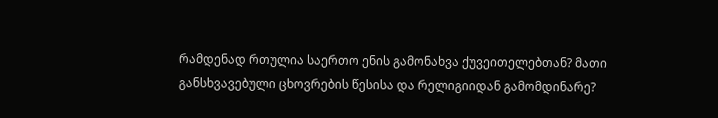რამდენად რთულია საერთო ენის გამონახვა ქუვეითელებთან? მათი განსხვავებული ცხოვრების წესისა და რელიგიიდან გამომდინარე?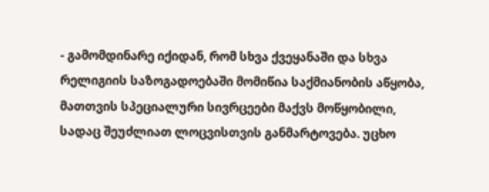- გამომდინარე იქიდან, რომ სხვა ქვეყანაში და სხვა რელიგიის საზოგადოებაში მომიწია საქმიანობის აწყობა, მათთვის სპეციალური სივრცეები მაქვს მოწყობილი, სადაც შეუძლიათ ლოცვისთვის განმარტოვება. უცხო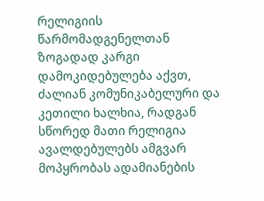რელიგიის წარმომადგენელთან ზოგადად კარგი დამოკიდებულება აქვთ, ძალიან კომუნიკაბელური და კეთილი ხალხია, რადგან სწორედ მათი რელიგია ავალდებულებს ამგვარ მოპყრობას ადამიანების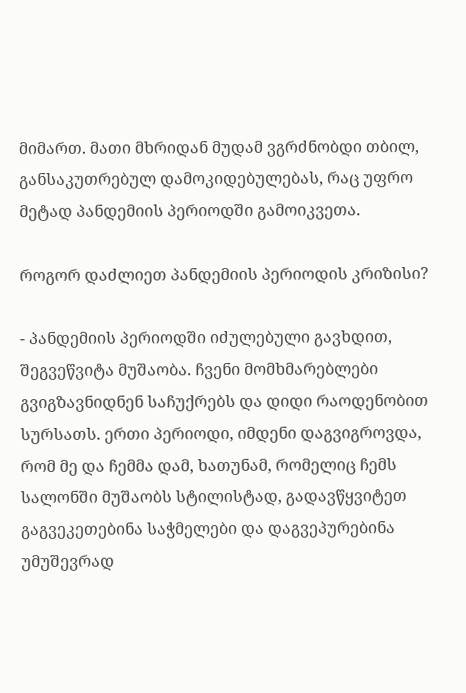მიმართ. მათი მხრიდან მუდამ ვგრძნობდი თბილ, განსაკუთრებულ დამოკიდებულებას, რაც უფრო მეტად პანდემიის პერიოდში გამოიკვეთა.

როგორ დაძლიეთ პანდემიის პერიოდის კრიზისი?

- პანდემიის პერიოდში იძულებული გავხდით, შეგვეწვიტა მუშაობა. ჩვენი მომხმარებლები გვიგზავნიდნენ საჩუქრებს და დიდი რაოდენობით სურსათს. ერთი პერიოდი, იმდენი დაგვიგროვდა, რომ მე და ჩემმა დამ, ხათუნამ, რომელიც ჩემს სალონში მუშაობს სტილისტად, გადავწყვიტეთ გაგვეკეთებინა საჭმელები და დაგვეპურებინა უმუშევრად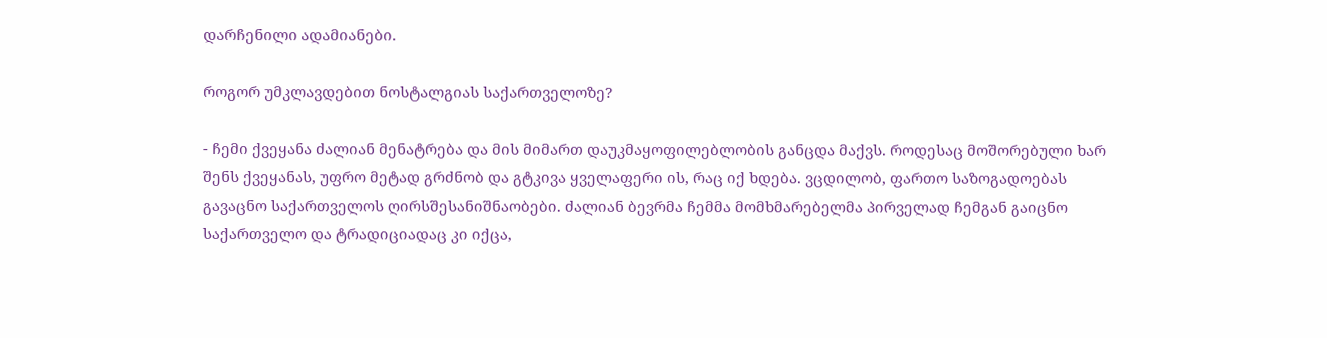დარჩენილი ადამიანები.

როგორ უმკლავდებით ნოსტალგიას საქართველოზე?

- ჩემი ქვეყანა ძალიან მენატრება და მის მიმართ დაუკმაყოფილებლობის განცდა მაქვს. როდესაც მოშორებული ხარ შენს ქვეყანას, უფრო მეტად გრძნობ და გტკივა ყველაფერი ის, რაც იქ ხდება. ვცდილობ, ფართო საზოგადოებას გავაცნო საქართველოს ღირსშესანიშნაობები. ძალიან ბევრმა ჩემმა მომხმარებელმა პირველად ჩემგან გაიცნო საქართველო და ტრადიციადაც კი იქცა,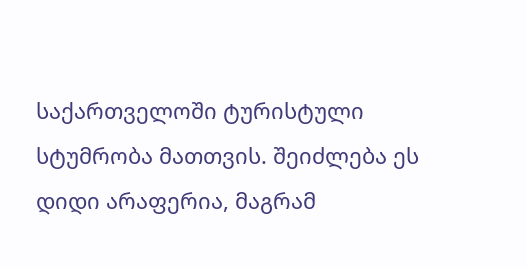საქართველოში ტურისტული სტუმრობა მათთვის. შეიძლება ეს დიდი არაფერია, მაგრამ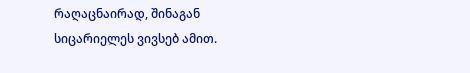რაღაცნაირად, შინაგან სიცარიელეს ვივსებ ამით.